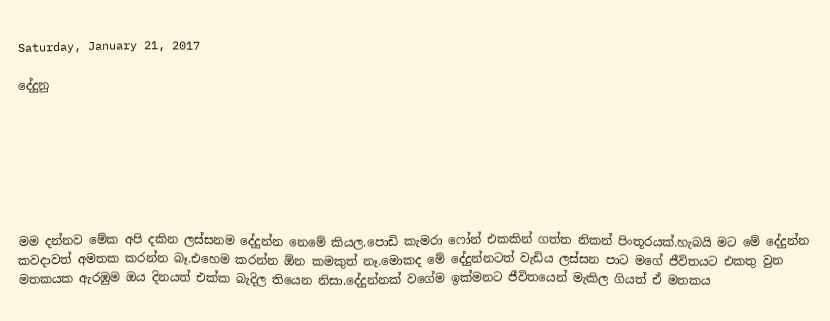Saturday, January 21, 2017

දේදුනු







මම දන්නව මේක අපි දකින ලස්සනම දේදුන්න නෙමේ කියල.පොඩි කැමරා ෆෝන් එකකින් ගත්ත නිකන් පිංතූරයක්.හැබයි මට මේ දේදුන්න කවදාවත් අමතක කරන්න බෑ.එහෙම කරන්න ඕන කමකුත් නෑ.මොකද මේ දේදුන්නටත් වැඩිය ලස්සන පාට මගේ ජීවිතයට එකතු වුන මතකයක ඇරඹුම ඔය දිනයත් එක්ක බැදිල තියෙන නිසා.දේදුන්නක් වගේම ඉක්මනට ජීවිතයෙන් මැකිල ගියත් ඒ මතකය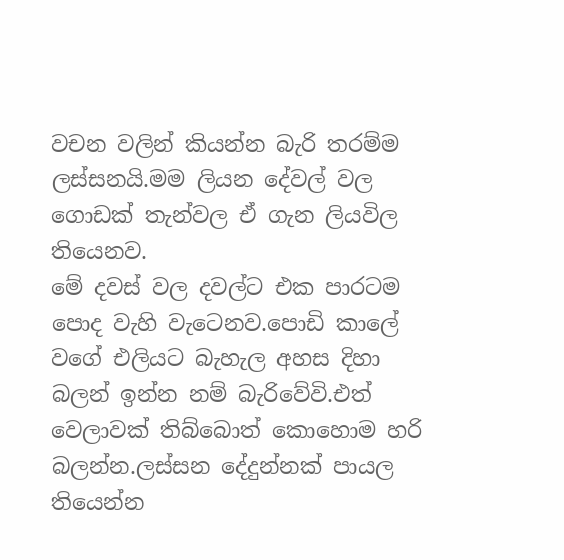වචන වලින් කියන්න බැරි තරම්ම ලස්සනයි.මම ලියන දේවල් වල ගොඩක් තැන්වල ඒ ගැන ලියවිල තියෙනව.
මේ දවස් වල දවල්ට එක පාරටම පොද වැහි වැටෙනව.පොඩි කාලේ වගේ එලියට බැහැල අහස දිහා බලන් ඉන්න නම් බැරිවේවි.එත් වෙලාවක් තිබ්බොත් කොහොම හරි බලන්න.ලස්සන දේදුන්නක් පායල තියෙන්න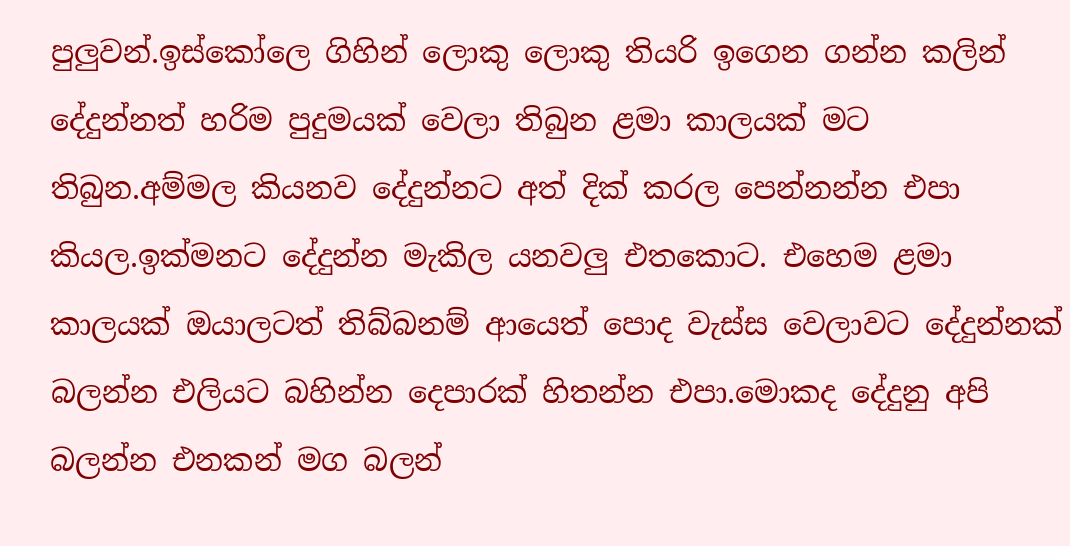පුලුවන්.ඉස්කෝලෙ ගිහින් ලොකු ලොකු තියරි ඉගෙන ගන්න කලින් දේදුන්නත් හරිම පුදුමයක් වෙලා තිබුන ළමා කාලයක් මට තිබුන.අම්මල කියනව දේදුන්නට අත් දික් කරල පෙන්නන්න එපා කියල.ඉක්මනට දේදුන්න මැකිල යනවලු එතකොට. එහෙම ළමා කාලයක් ඔයාලටත් තිබ්බනම් ආයෙත් පොද වැස්ස වෙලාවට දේදුන්නක් බලන්න එලියට බහින්න දෙපාරක් හිතන්න එපා.මොකද දේදුනු අපි බලන්න එනකන් මග බලන්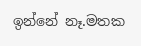ඉන්නේ නෑ.මතක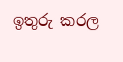ඉතුරු කරල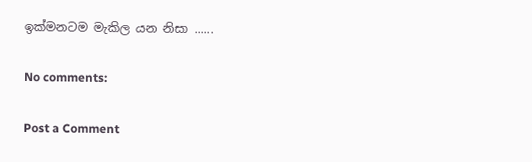ඉක්මනටම මැකිල යන නිසා ......

No comments:

Post a Comment